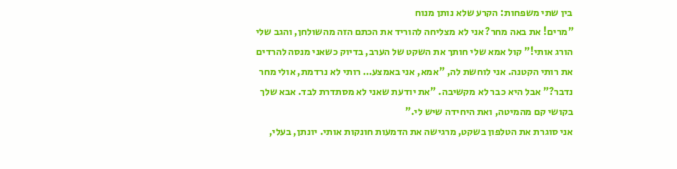בין שתי משפחות: הקרע שלא נותן מנוח
"מרים! את באה מחר? אני לא מצליחה להוריד את הכתם הזה מהשולחן, והגב שלי הורג אותי!" קול אמא שלי חותך את השקט של הערב, בדיוק כשאני מנסה להרדים את רותי הקטנה. אני לוחשת לה, "אמא, אני באמצע… רותי לא נרדמת, אולי מחר נדבר?" אבל היא כבר לא מקשיבה. "את יודעת שאני לא מסתדרת לבד. אבא שלך בקושי קם מהמיטה, ואת היחידה שיש לי."
אני סוגרת את הטלפון בשקט, מרגישה את הדמעות חונקות אותי. יונתן, בעלי,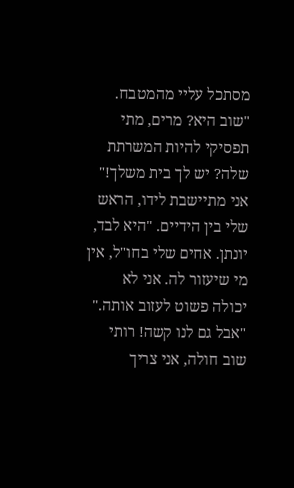מסתכל עליי מהמטבח. "שוב היא? מרים, מתי תפסיקי להיות המשרתת שלה? יש לך בית משלך!"
אני מתיישבת לידו, הראש שלי בין הידיים. "היא לבד, יונתן. אחים שלי בחו"ל, אין מי שיעזור לה. אני לא יכולה פשוט לעזוב אותה."
"אבל גם לנו קשה! רותי שוב חולה, אני צריך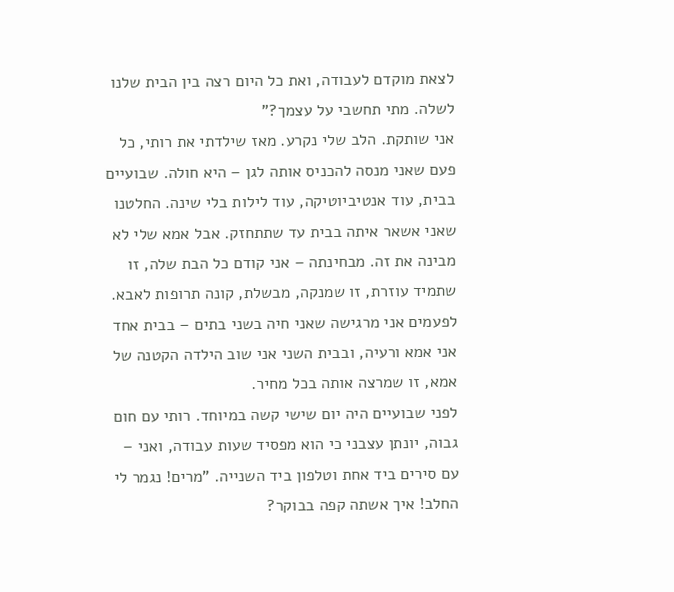לצאת מוקדם לעבודה, ואת כל היום רצה בין הבית שלנו לשלה. מתי תחשבי על עצמך?"
אני שותקת. הלב שלי נקרע. מאז שילדתי את רותי, כל פעם שאני מנסה להכניס אותה לגן – היא חולה. שבועיים בבית, עוד אנטיביוטיקה, עוד לילות בלי שינה. החלטנו שאני אשאר איתה בבית עד שתתחזק. אבל אמא שלי לא מבינה את זה. מבחינתה – אני קודם כל הבת שלה, זו שתמיד עוזרת, זו שמנקה, מבשלת, קונה תרופות לאבא.
לפעמים אני מרגישה שאני חיה בשני בתים – בבית אחד אני אמא ורעיה, ובבית השני אני שוב הילדה הקטנה של אמא, זו שמרצה אותה בכל מחיר.
לפני שבועיים היה יום שישי קשה במיוחד. רותי עם חום גבוה, יונתן עצבני כי הוא מפסיד שעות עבודה, ואני – עם סירים ביד אחת וטלפון ביד השנייה. "מרים! נגמר לי החלב! איך אשתה קפה בבוקר?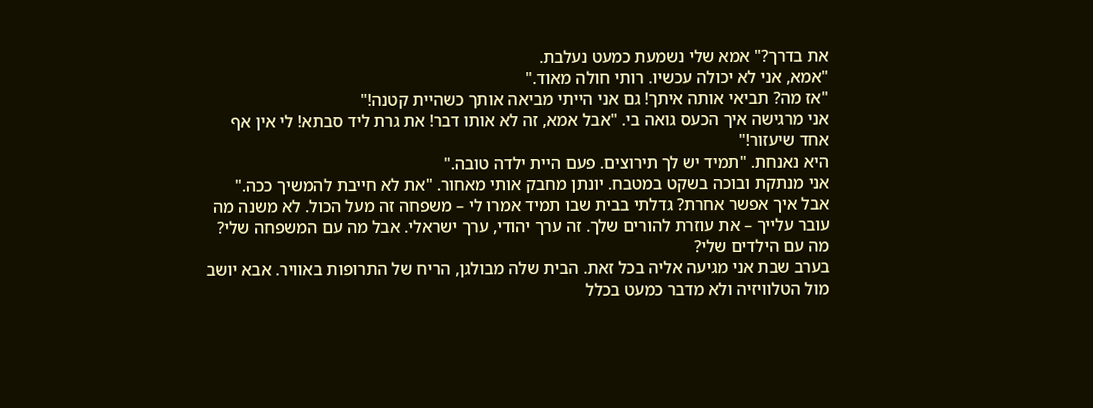את בדרך?" אמא שלי נשמעת כמעט נעלבת.
"אמא, אני לא יכולה עכשיו. רותי חולה מאוד."
"אז מה? תביאי אותה איתך! גם אני הייתי מביאה אותך כשהיית קטנה!"
אני מרגישה איך הכעס גואה בי. "אבל אמא, זה לא אותו דבר! את גרת ליד סבתא! לי אין אף אחד שיעזור!"
היא נאנחת. "תמיד יש לך תירוצים. פעם היית ילדה טובה."
אני מנתקת ובוכה בשקט במטבח. יונתן מחבק אותי מאחור. "את לא חייבת להמשיך ככה."
אבל איך אפשר אחרת? גדלתי בבית שבו תמיד אמרו לי – משפחה זה מעל הכול. לא משנה מה עובר עלייך – את עוזרת להורים שלך. זה ערך יהודי, ערך ישראלי. אבל מה עם המשפחה שלי? מה עם הילדים שלי?
בערב שבת אני מגיעה אליה בכל זאת. הבית שלה מבולגן, הריח של התרופות באוויר. אבא יושב מול הטלוויזיה ולא מדבר כמעט בכלל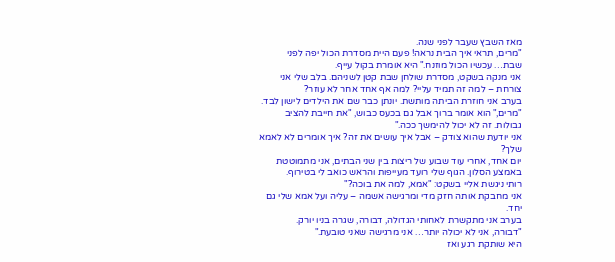מאז השבץ שעבר לפני שנה.
"מרים, תראי איך הבית נראה! פעם היית מסדרת הכול יפה לפני שבת… עכשיו הכול מוזנח." היא אומרת בקול עייף.
אני מנקה בשקט, מסדרת שולחן שבת קטן לשניהם. בלב שלי אני צורחת – למה זה תמיד עליי? למה אף אחד אחר לא עוזר?
בערב אני חוזרת הביתה מותשת. יונתן כבר שם את הילדים לישון לבד.
"מרים," הוא אומר ברוך אבל גם בכעס כבוש, "את חייבת להציב גבולות. זה לא יכול להימשך ככה."
אני יודעת שהוא צודק – אבל איך עושים את זה? איך אומרים לא לאמא שלך?
יום אחד, אחרי עוד שבוע של ריצות בין שני הבתים, אני מתמוטטת באמצע הסלון. הגוף שלי רועד מעייפות והראש כואב לי בטירוף.
רותי ניגשת אליי בשקט: "אמא, למה את בוכה?"
אני מחבקת אותה חזק מדי ומרגישה אשמה – עליה ועל אמא שלי גם יחד.
בערב אני מתקשרת לאחותי הגדולה, דבורה, שגרה בניו יורק.
"דבורה, אני לא יכולה יותר… אני מרגישה שאני טובעת."
היא שותקת רגע ואז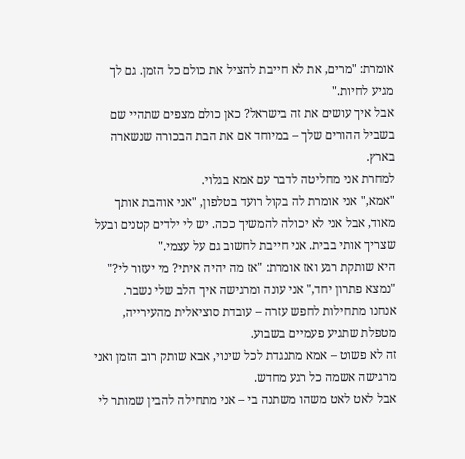אומרת: "מרים, את לא חייבת להציל את כולם כל הזמן. גם לך מגיע לחיות."
אבל איך עושים את זה בישראל? כאן כולם מצפים שתהיי שם בשביל ההורים שלך – במיוחד אם את הבת הבכורה שנשארה בארץ.
למחרת אני מחליטה לדבר עם אמא בגלוי.
"אמא," אני אומרת לה בקול רועד בטלפון, "אני אוהבת אותך מאוד, אבל אני לא יכולה להמשיך ככה. יש לי ילדים קטנים ובעל שצריך אותי בבית. אני חייבת לחשוב גם על עצמי."
היא שותקת רגע ואז אומרת: "אז מה יהיה איתי? מי יעזור לי?"
"נמצא פתרון יחד," אני עונה ומרגישה איך הלב שלי נשבר.
אנחנו מתחילות לחפש עזרה – עובדת סוציאלית מהעירייה, מטפלת שתגיע פעמיים בשבוע.
זה לא פשוט – אמא מתנגדת לכל שינוי, אבא שותק רוב הזמן ואני מרגישה אשמה כל רגע מחדש.
אבל לאט לאט משהו משתנה בי – אני מתחילה להבין שמותר לי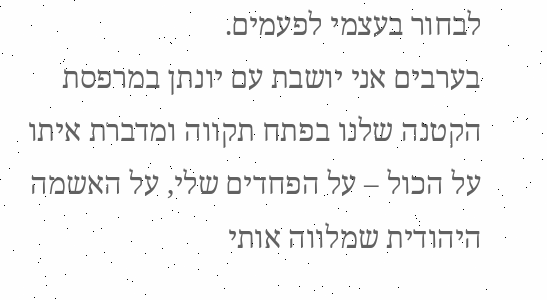לבחור בעצמי לפעמים.
בערבים אני יושבת עם יונתן במרפסת הקטנה שלנו בפתח תקווה ומדברת איתו על הכול – על הפחדים שלי, על האשמה היהודית שמלווה אותי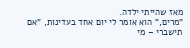מאז שהייתי ילדה.
"מרים," הוא אומר לי יום אחד בעדינות, "אם תישברי – מי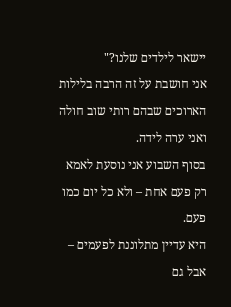יישאר לילדים שלנו?"
אני חושבת על זה הרבה בלילות הארוכים שבהם רותי שוב חולה ואני ערה לידה.
בסוף השבוע אני נוסעת לאמא רק פעם אחת – ולא כל יום כמו פעם.
היא עדיין מתלוננת לפעמים – אבל גם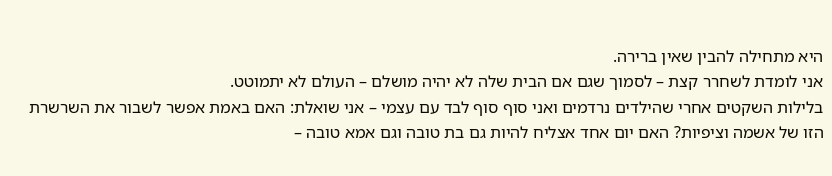היא מתחילה להבין שאין ברירה.
אני לומדת לשחרר קצת – לסמוך שגם אם הבית שלה לא יהיה מושלם – העולם לא יתמוטט.
בלילות השקטים אחרי שהילדים נרדמים ואני סוף סוף לבד עם עצמי – אני שואלת: האם באמת אפשר לשבור את השרשרת הזו של אשמה וציפיות? האם יום אחד אצליח להיות גם בת טובה וגם אמא טובה –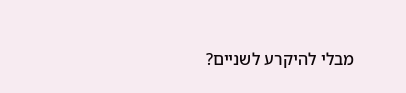מבלי להיקרע לשניים?